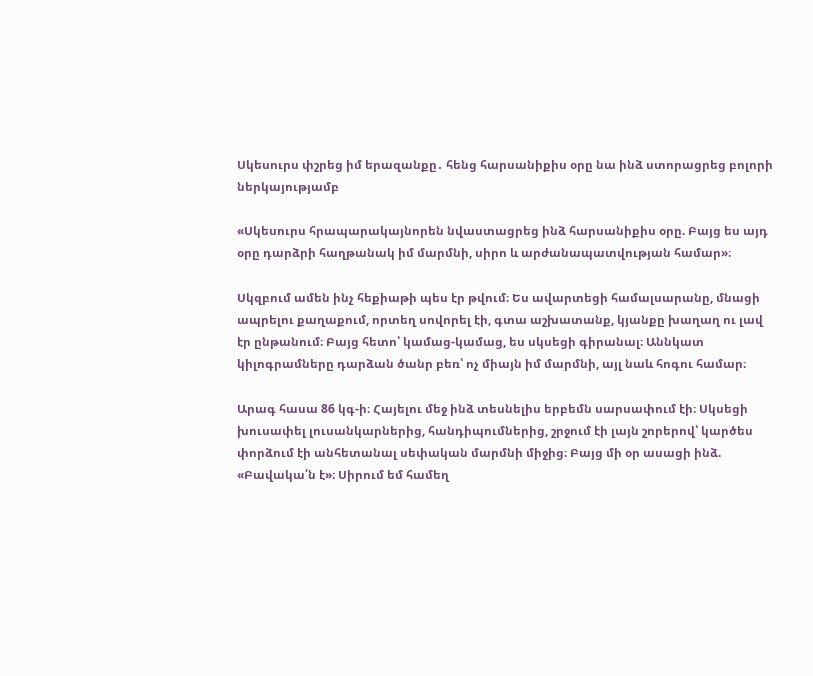Սկեսուրս փշրեց իմ երազանքը․ հենց հարսանիքիս օրը նա ինձ ստորացրեց բոլորի ներկայությամբ

«Սկեսուրս հրապարակայնորեն նվաստացրեց ինձ հարսանիքիս օրը. Բայց ես այդ օրը դարձրի հաղթանակ իմ մարմնի, սիրո և արժանապատվության համար»։

Սկզբում ամեն ինչ հեքիաթի պես էր թվում։ Ես ավարտեցի համալսարանը, մնացի ապրելու քաղաքում, որտեղ սովորել էի, գտա աշխատանք, կյանքը խաղաղ ու լավ էր ընթանում։ Բայց հետո՝ կամաց-կամաց, ես սկսեցի գիրանալ։ Աննկատ կիլոգրամները դարձան ծանր բեռ՝ ոչ միայն իմ մարմնի, այլ նաև հոգու համար։

Արագ հասա 86 կգ-ի։ Հայելու մեջ ինձ տեսնելիս երբեմն սարսափում էի։ Սկսեցի խուսափել լուսանկարներից, հանդիպումներից, շրջում էի լայն շորերով՝ կարծես փորձում էի անհետանալ սեփական մարմնի միջից։ Բայց մի օր ասացի ինձ. «Բավակա՛ն է»։ Սիրում եմ համեղ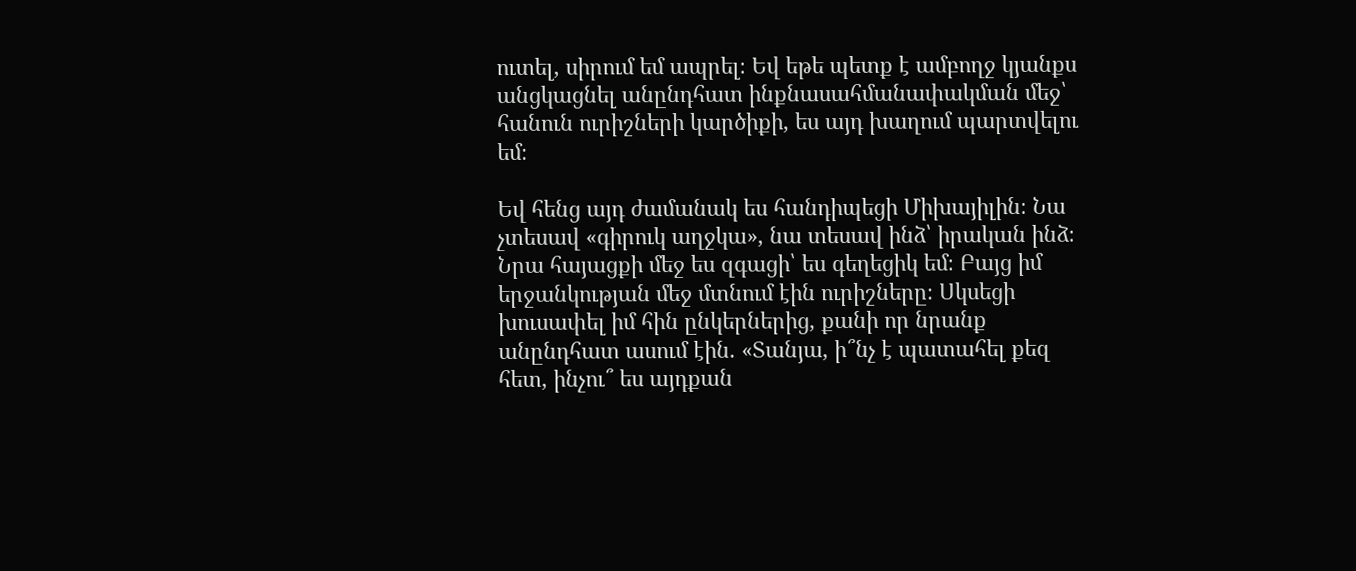ուտել, սիրում եմ ապրել։ Եվ եթե պետք է ամբողջ կյանքս անցկացնել անընդհատ ինքնասահմանափակման մեջ՝ հանուն ուրիշների կարծիքի, ես այդ խաղում պարտվելու եմ։

Եվ հենց այդ ժամանակ ես հանդիպեցի Միխայիլին։ Նա չտեսավ «գիրուկ աղջկա», նա տեսավ ինձ՝ իրական ինձ։ Նրա հայացքի մեջ ես զգացի՝ ես գեղեցիկ եմ։ Բայց իմ երջանկության մեջ մտնում էին ուրիշները։ Սկսեցի խուսափել իմ հին ընկերներից, քանի որ նրանք անընդհատ ասում էին. «Տանյա, ի՞նչ է պատահել քեզ հետ, ինչու՞ ես այդքան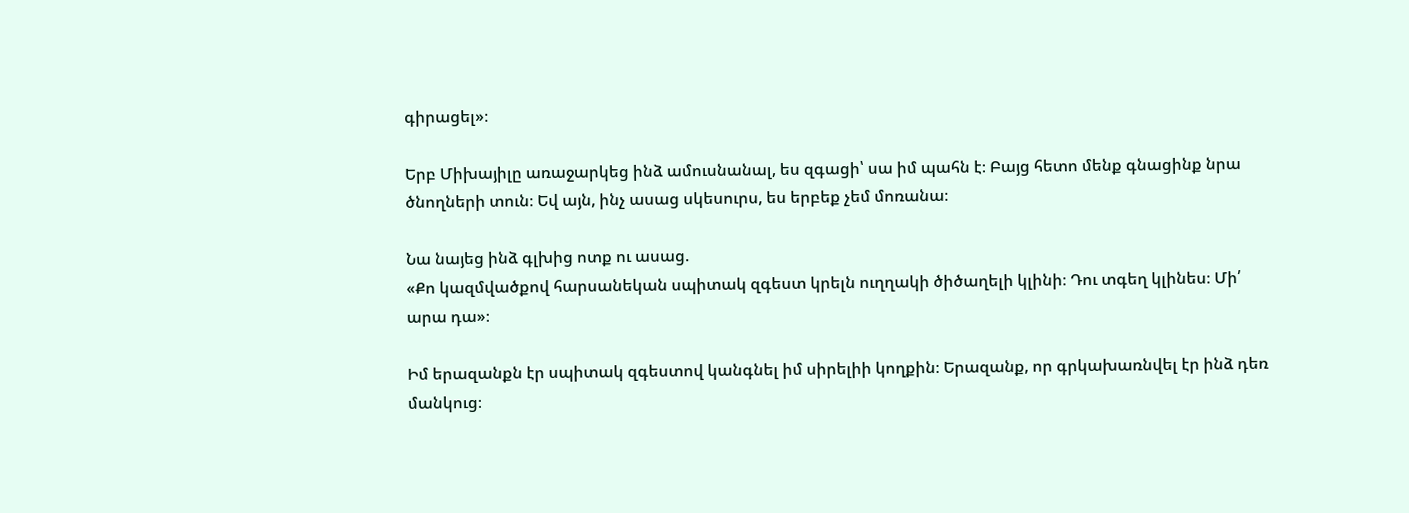գիրացել»։

Երբ Միխայիլը առաջարկեց ինձ ամուսնանալ, ես զգացի՝ սա իմ պահն է։ Բայց հետո մենք գնացինք նրա ծնողների տուն։ Եվ այն, ինչ ասաց սկեսուրս, ես երբեք չեմ մոռանա։

Նա նայեց ինձ գլխից ոտք ու ասաց.
«Քո կազմվածքով հարսանեկան սպիտակ զգեստ կրելն ուղղակի ծիծաղելի կլինի։ Դու տգեղ կլինես։ Մի՛ արա դա»։

Իմ երազանքն էր սպիտակ զգեստով կանգնել իմ սիրելիի կողքին։ Երազանք, որ գրկախառնվել էր ինձ դեռ մանկուց։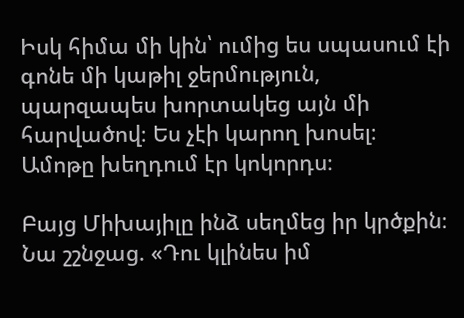Իսկ հիմա մի կին՝ ումից ես սպասում էի գոնե մի կաթիլ ջերմություն, պարզապես խորտակեց այն մի հարվածով։ Ես չէի կարող խոսել։ Ամոթը խեղդում էր կոկորդս։

Բայց Միխայիլը ինձ սեղմեց իր կրծքին։ Նա շշնջաց. «Դու կլինես իմ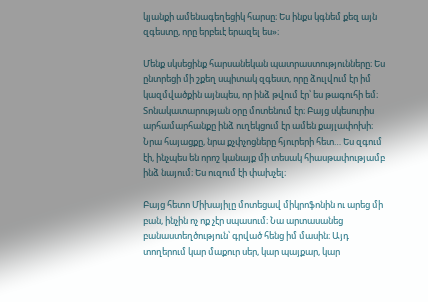կյանքի ամենագեղեցիկ հարսը։ Ես ինքս կգնեմ քեզ այն զգեստը, որը երբեւէ երազել ես»։

Մենք սկսեցինք հարսանեկան պատրաստությունները։ Ես ընտրեցի մի շքեղ սպիտակ զգեստ, որը ձուլվում էր իմ կազմվածքին այնպես, որ ինձ թվում էր՝ ես թագուհի եմ։ Տոնակատարության օրը մոտենում էր։ Բայց սկեսուրիս արհամարհանքը ինձ ուղեկցում էր ամեն քայլափոխի։ Նրա հայացքը, նրա քչփչոցները հյուրերի հետ… Ես զգում էի, ինչպես են որոշ կանայք մի տեսակ հիասթափությամբ ինձ նայում։ Ես ուզում էի փախչել։

Բայց հետո Միխայիլը մոտեցավ միկրոֆոնին ու արեց մի բան, ինչին ոչ ոք չէր սպասում։ Նա արտասանեց բանաստեղծություն՝ գրված հենց իմ մասին։ Այդ տողերում կար մաքուր սեր, կար պայքար, կար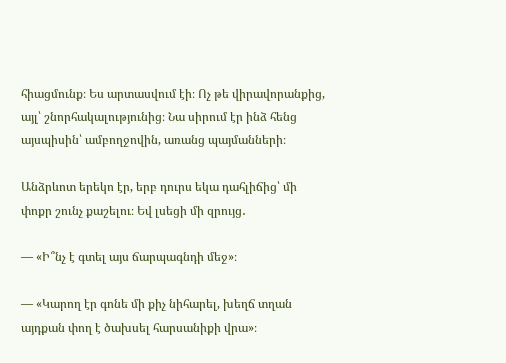հիացմունք։ Ես արտասվում էի։ Ոչ թե վիրավորանքից, այլ՝ շնորհակալությունից։ Նա սիրում էր ինձ հենց այսպիսին՝ ամբողջովին, առանց պայմանների։

Անձրևոտ երեկո էր, երբ դուրս եկա դահլիճից՝ մի փոքր շունչ քաշելու։ Եվ լսեցի մի զրույց․

— «Ի՞նչ է գտել այս ճարպագնդի մեջ»։

— «Կարող էր գոնե մի քիչ նիհարել, խեղճ տղան այդքան փող է ծախսել հարսանիքի վրա»։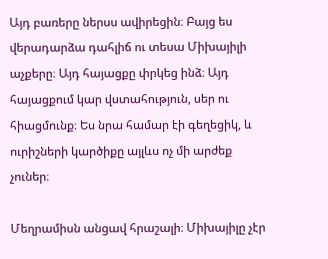Այդ բառերը ներսս ավիրեցին։ Բայց ես վերադարձա դահլիճ ու տեսա Միխայիլի աչքերը։ Այդ հայացքը փրկեց ինձ։ Այդ հայացքում կար վստահություն, սեր ու հիացմունք։ Ես նրա համար էի գեղեցիկ, և ուրիշների կարծիքը այլևս ոչ մի արժեք չուներ։

Մեղրամիսն անցավ հրաշալի։ Միխայիլը չէր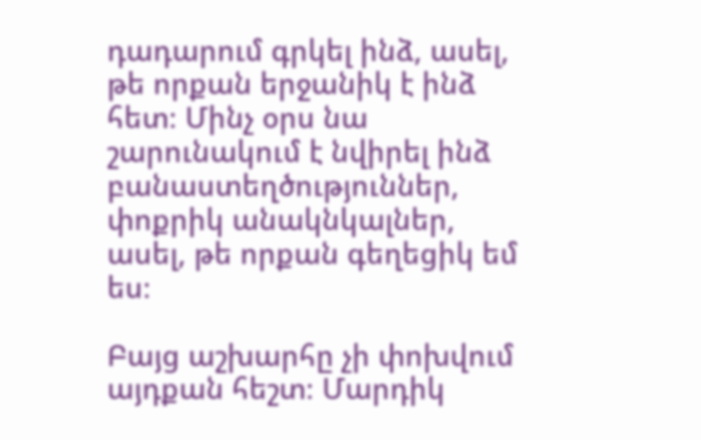դադարում գրկել ինձ, ասել, թե որքան երջանիկ է ինձ հետ։ Մինչ օրս նա շարունակում է նվիրել ինձ բանաստեղծություններ, փոքրիկ անակնկալներ, ասել, թե որքան գեղեցիկ եմ ես։

Բայց աշխարհը չի փոխվում այդքան հեշտ։ Մարդիկ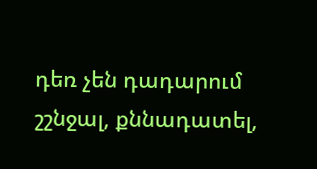դեռ չեն դադարում շշնջալ, քննադատել,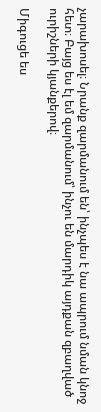չարախոսել։ Նրանք զարմանում են՝ ինչպես է նա ապրում նման կնոջ հետ։ Բայց ես էլ եմ զարմանում՝ ինչու են մարդիկ այդքան զբաղված ուրիշների կյանքերով։

Միգուցե ես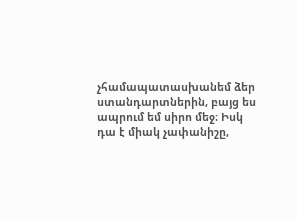չհամապատասխանեմ ձեր ստանդարտներին, բայց ես ապրում եմ սիրո մեջ։ Իսկ դա է միակ չափանիշը,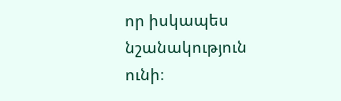որ իսկապես նշանակություն ունի։